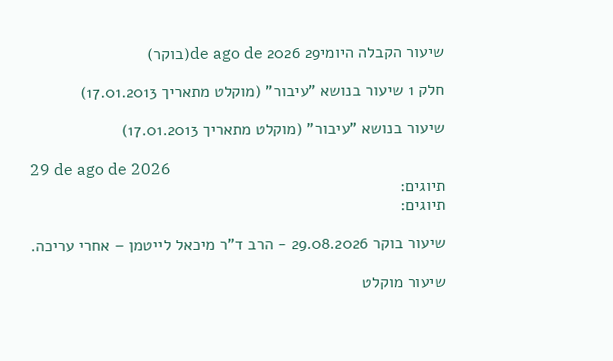שיעור הקבלה היומי29 de ago de 2026(בוקר)

חלק 1 שיעור בנושא "עיבור" (מוקלט מתאריך 17.01.2013)

שיעור בנושא "עיבור" (מוקלט מתאריך 17.01.2013)

29 de ago de 2026
תיוגים:
תיוגים:

שיעור בוקר 29.08.2026 - הרב ד"ר מיכאל לייטמן – אחרי עריכה.

שיעור מוקלט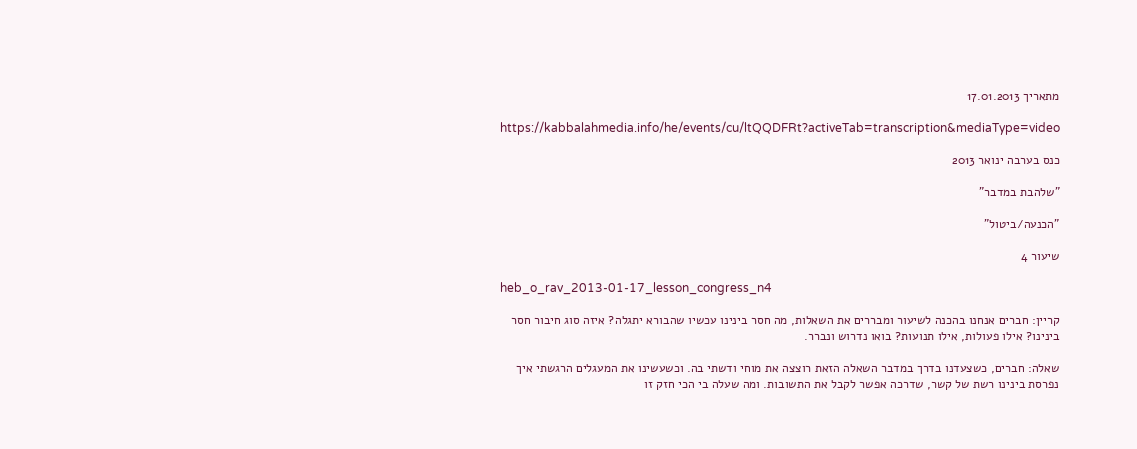מתאריך 17.01.2013

https://kabbalahmedia.info/he/events/cu/ltQQDFRt?activeTab=transcription&mediaType=video

כנס בערבה ינואר 2013

"שלהבת במדבר"

"הכנעה/ביטול"

שיעור 4

heb_o_rav_2013-01-17_lesson_congress_n4

קריין: חברים אנחנו בהכנה לשיעור ומבררים את השאלות, מה חסר בינינו עכשיו שהבורא יתגלה? איזה סוג חיבור חסר בינינו? אילו פעולות, אילו תנועות? בואו נדרוש ונברר.

שאלה: חברים, כשצעדנו בדרך במדבר השאלה הזאת רוצצה את מוחי ודשתי בה. וכשעשינו את המעגלים הרגשתי איך נפרסת בינינו רשת של קשר, שדרכה אפשר לקבל את התשובות. ומה שעלה בי הכי חזק זו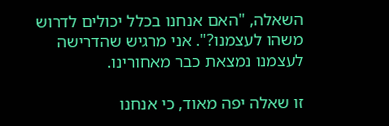השאלה, "האם אנחנו בכלל יכולים לדרוש משהו לעצמנו?". אני מרגיש שהדרישה לעצמנו נמצאת כבר מאחורינו.

זו שאלה יפה מאוד, כי אנחנו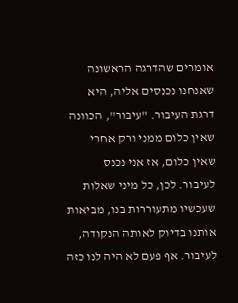אומרים שהדרגה הראשונה שאנחנו נכנסים אליה, היא דרגת העיבור. "עיבור", הכוונה שאין כלום ממני ורק אחרי שאין כלום, אז אני נכנס לעיבור. לכן, כל מיני שאלות שעכשיו מתעוררות בנו, מביאות אותנו בדיוק לאותה הנקודה, לעיבור. אף פעם לא היה לנו כזה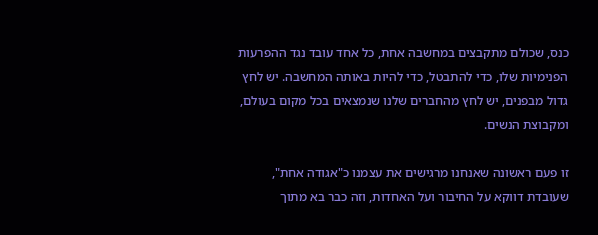כנס, שכולם מתקבצים במחשבה אחת, כל אחד עובד נגד ההפרעות הפנימיות שלו, כדי להתבטל, כדי להיות באותה המחשבה. יש לחץ גדול מבפנים, יש לחץ מהחברים שלנו שנמצאים בכל מקום בעולם, ומקבוצת הנשים.

זו פעם ראשונה שאנחנו מרגישים את עצמנו כ"אגודה אחת", שעובדת דווקא על החיבור ועל האחדות, וזה כבר בא מתוך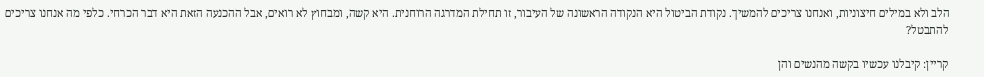הלב ולא במילים חיצוניות, ואנחנו צריכים להמשיך. נקודת הביטול היא הנקודה הראשונה של העיבור, זו תחילת המדרגה הרוחנית. היא קשה, ומבחוץ לא רואים, אבל ההכנעה הזאת היא דבר הכרחי. כלפי מה אנחנו צריכים להתבטל?

קריין: קיבלנו עכשיו בקשה מהנשים והן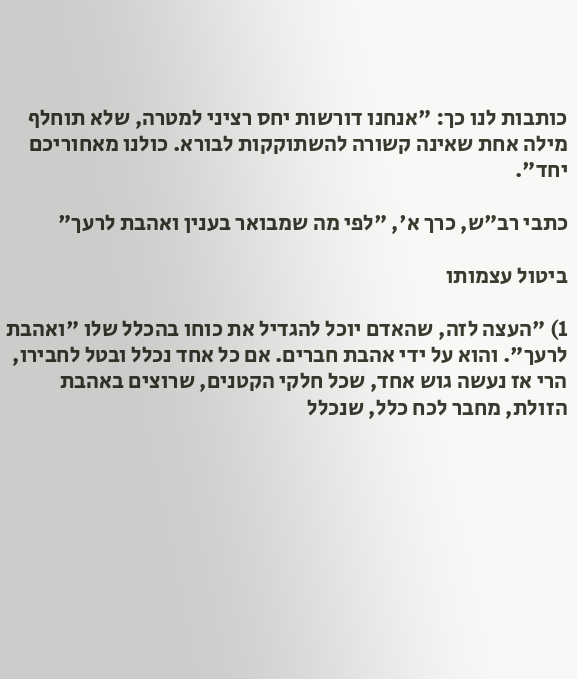כותבות לנו כך: "אנחנו דורשות יחס רציני למטרה, שלא תוחלף מילה אחת שאינה קשורה להשתוקקות לבורא. כולנו מאחוריכם יחד".

כתבי רב"ש, כרך א', "לפי מה שמבואר בענין ואהבת לרעך"

ביטול עצמותו

1) "העצה לזה, שהאדם יוכל להגדיל את כוחו בהכלל שלו "ואהבת לרעך". והוא על ידי אהבת חברים. אם כל אחד נכלל ובטל לחבירו, הרי אז נעשה גוש אחד, שכל חלקי הקטנים, שרוצים באהבת הזולת, מחבר לכח כלל, שנכלל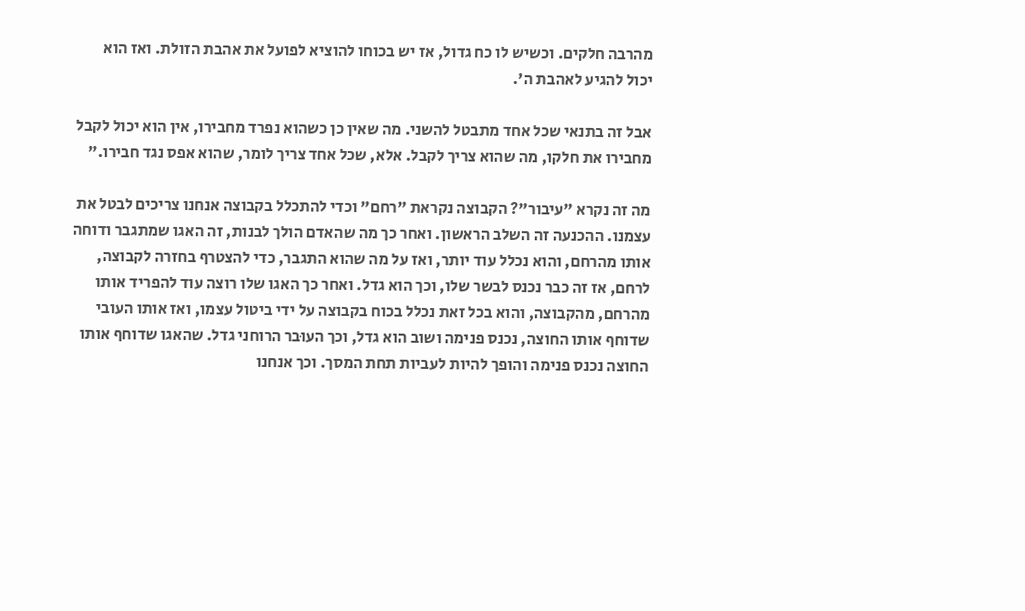מהרבה חלקים. וכשיש לו כח גדול, אז יש בכוחו להוציא לפועל את אהבת הזולת. ואז הוא יכול להגיע לאהבת ה'.

אבל זה בתנאי שכל אחד מתבטל להשני. מה שאין כן כשהוא נפרד מחבירו, אין הוא יכול לקבל מחבירו את חלקו, מה שהוא צריך לקבל. אלא, שכל אחד צריך לומר, שהוא אפס נגד חבירו."

מה זה נקרא "עיבור"? הקבוצה נקראת "רחם" וכדי להתכלל בקבוצה אנחנו צריכים לבטל את עצמנו. ההכנעה זה השלב הראשון. ואחר כך מה שהאדם הולך לבנות, זה האגו שמתגבר ודוחה אותו מהרחם, והוא נכלל עוד יותר, ואז על מה שהוא התגבר, כדי להצטרף בחזרה לקבוצה, לרחם, אז זה כבר נכנס לבשר שלו, וכך הוא גדל. ואחר כך האגו שלו רוצה עוד להפריד אותו מהרחם, מהקבוצה, והוא בכל זאת נכלל בכוח בקבוצה על ידי ביטול עצמו, ואז אותו העובי שדוחף אותו החוצה, נכנס פנימה ושוב הוא גדל, וכך העוּבר הרוחני גדל. שהאגו שדוחף אותו החוצה נכנס פנימה והופך להיות לעביות תחת המסך. וכך אנחנו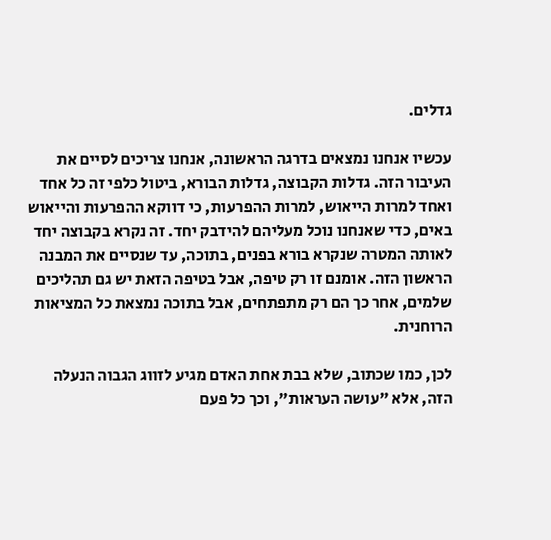גדלים.

עכשיו אנחנו נמצאים בדרגה הראשונה, אנחנו צריכים לסיים את העיבור הזה. גדלות הקבוצה, גדלות הבורא, ביטול כלפי זה כל אחד ואחד למרות הייאוש, למרות ההפרעות, כי דווקא ההפרעות והייאוש באים, כדי שאנחנו נוכל מעליהם להידבק יחד. זה נקרא בקבוצה יחד לאותה המטרה שנקרא בורא בפנים, בתוכה, עד שנסיים את המבנה הראשון הזה. אומנם זו רק טיפה, אבל בטיפה הזאת יש גם תהליכים שלמים, אחר כך הם רק מתפתחים, אבל בתוכה נמצאת כל המציאות הרוחנית.

לכן, כמו שכתוב, שלא בבת אחת האדם מגיע לזווג הגבוה הנעלה הזה, אלא "עושה העראות", וכך כל פעם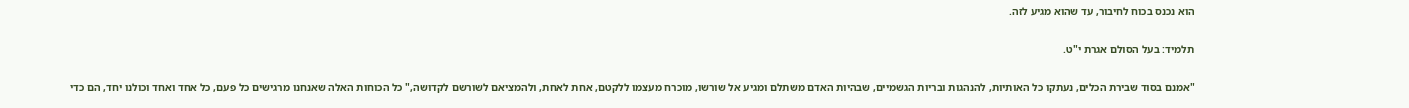הוא נכנס בכוח לחיבור, עד שהוא מגיע לזה.

תלמיד: בעל הסולם אגרת י"ט.

"אמנם בסוד שבירת הכלים, נעתקו כל האותיות, להנהגות ובריות הגשמיים, שבהיות האדם משתלם ומגיע אל שורשו, מוכרח מעצמו ללקטם, אחת לאחת, ולהמציאם לשורשם לקדושה," כל הכוחות האלה שאנחנו מרגישים כל פעם, כל אחד ואחד וכולנו יחד, הם כדי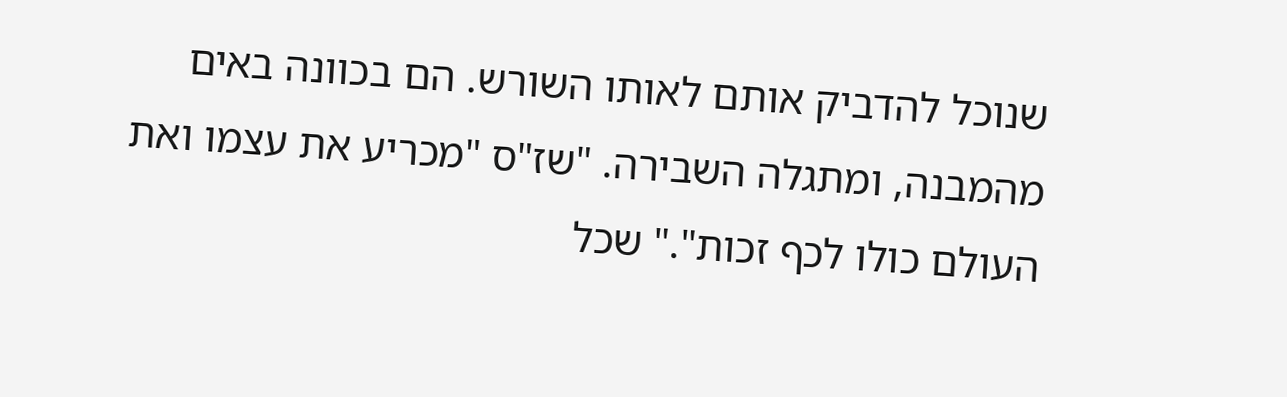שנוכל להדביק אותם לאותו השורש. הם בכוונה באים מהמבנה, ומתגלה השבירה. "שז"ס "מכריע את עצמו ואת העולם כולו לכף זכות"." שכל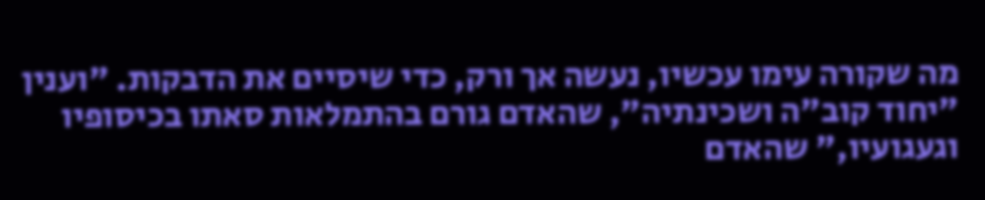מה שקורה עימו עכשיו, נעשה אך ורק, כדי שיסיים את הדבקות. "וענין "יחוד קוב"ה ושכינתיה", שהאדם גורם בהתמלאות סאתו בכיסופיו וגעגועיו," שהאדם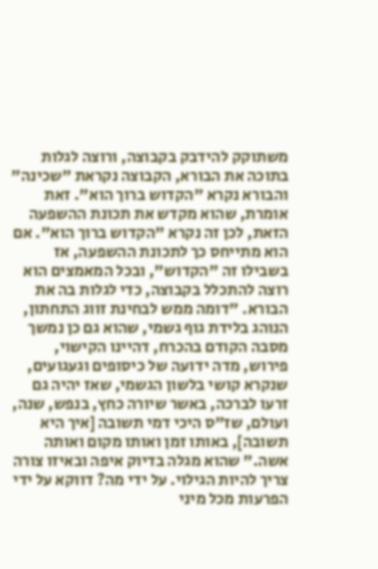משתוקק להידבק בקבוצה, ורוצה לגלות בתוכה את הבורא, הקבוצה נקראת "שכינה" והבורא נקרא "הקדוש ברוך הוא". זאת אומרת, שהוא מקדש את תכונת ההשפעה הזאת, לכן זה נקרא "הקדוש ברוך הוא". אם הוא מתייחס כך לתכונת ההשפעה, אז בשבילו זה "הקדוש", ובכל המאמצים הוא רוצה להתכלל בקבוצה, כדי לגלות בה את הבורא. "דומה ממש לבחינת זווג התחתון, הנוהג בלידת גוף גשמי, שהוא גם כן נמשך מסבה הקודם בהכרח, דהיינו הקישוי, פירוש, מדה ידועה של כיסופים וגעגועים, שנקרא קושי בלשון הגשמי, שאז יהיה גם זרעו לברכה, באשר שיורה כחץ, בנפש, שנה, ועולם, שז"ס היכי דמי תשובה [איך היא תשובה], באותו זמן ואותו מקום ואותה אשה." שהוא מגלה בדיוק איפה ובאיזו צורה צריך להיות הגילוי. על ידי מה? דווקא על ידי הפרעות מכל מיני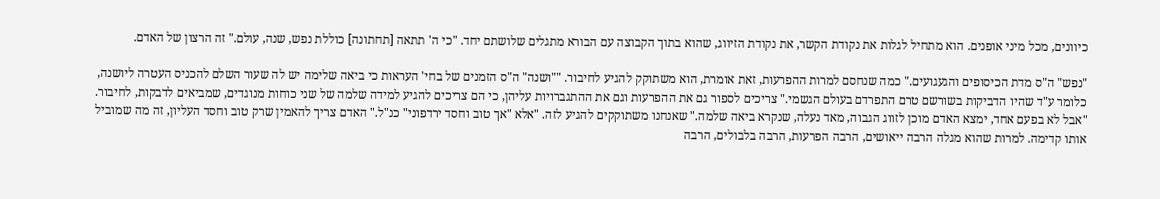כיוונים, מכל מיני אופנים. הוא מתחיל לגלות את נקודת הקשר, את נקודת הזיווג, שהוא בתוך הקבוצה עם הבורא מתגלים שלושתם יחד. "כי ה' תתאה [תחתונה] כוללת נפש, שנה, עולם." זה הרצון של האדם.

"נפש" ה"ס מדת הכיסופים והגעגועים." כמה שנחסם למרות ההפרעות, זאת אומרת, הוא משתוקק להגיע לחיבור. ""ושנה" ה"ס הזמנים של בחי' העראות כי ביאה שלימה יש לה שעור השלם להכניס העטרה ליושנה, כלומר ע"ד שהיו הדביקות בשורשם טרם התפרדם בעולם הגשמי." צריכים לספור גם את ההפרעות וגם את ההתגברויות עליהן, כי הם צריכים להגיע למידה שלמה של שני כוחות מנוגדים, שמביאים לדבקות, לחיבור. "אבל לא בפעם אחד, ימצא האדם מוכן לזווג הגבוה, מאד נעלה, שנקרא ביאה שלמה." שאנחנו משתוקקים להגיע לזה. "אלא "אך טוב וחסד ירדפוני" כנ"ל." האדם צריך להאמין שרק טוב וחסד העליון, זה מה שמוביל אותו קדימה. למרות שהוא מגלה הרבה ייאושים, הרבה הפרעות, הרבה בלבולים, הרבה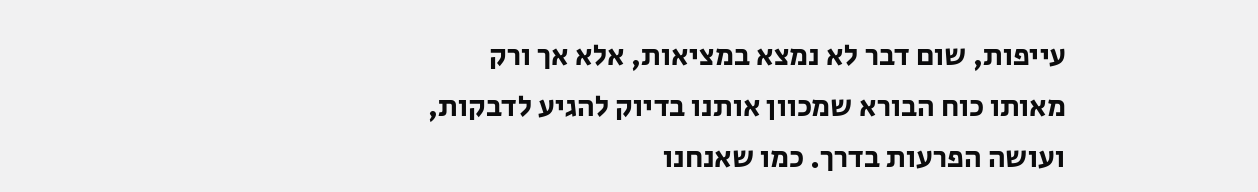עייפות, שום דבר לא נמצא במציאות, אלא אך ורק מאותו כוח הבורא שמכוון אותנו בדיוק להגיע לדבקות, ועושה הפרעות בדרך. כמו שאנחנו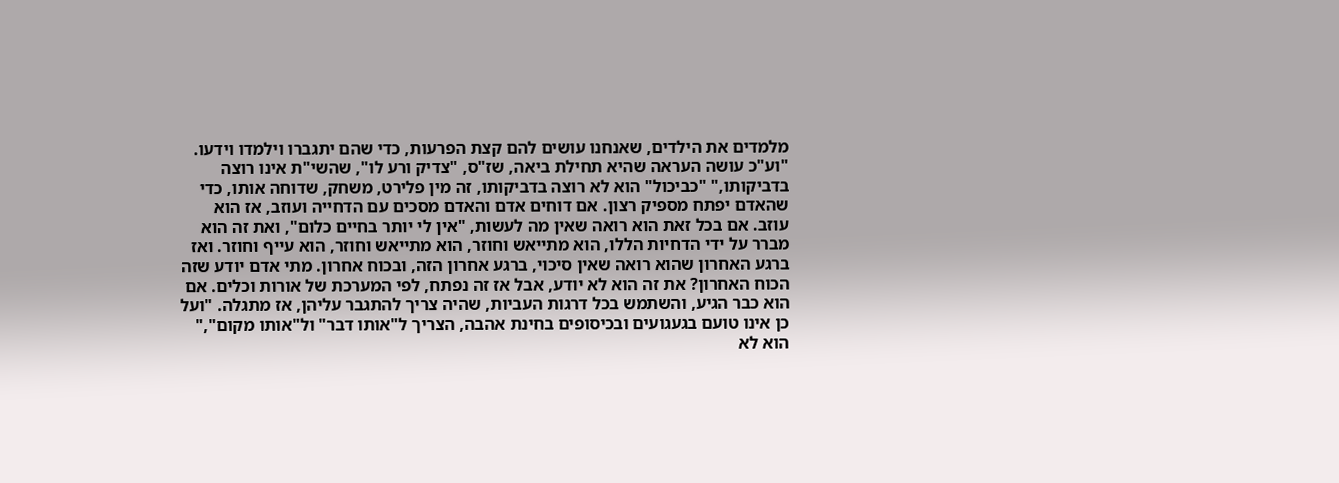מלמדים את הילדים, שאנחנו עושים להם קצת הפרעות, כדי שהם יתגברו וילמדו וידעו. "וע"כ עושה העראה שהיא תחילת ביאה, שז"ס, "צדיק ורע לו", שהשי"ת אינו רוצה בדביקותו," "כביכול" הוא לא רוצה בדביקותו, זה מין פלירט, משחק, שדוחה אותו, כדי שהאדם יפתח מספיק רצון. אם דוחים אדם והאדם מסכים עם הדחייה ועוזב, אז הוא עוזב. אם בכל זאת הוא רואה שאין מה לעשות, "אין לי יותר בחיים כלום", ואת זה הוא מברר על ידי הדחיות הללו, הוא מתייאש וחוזר, הוא מתייאש וחוזר, הוא עייף וחוזר. ואז ברגע האחרון שהוא רואה שאין סיכוי, ברגע אחרון הזה, ובכוח אחרון. מתי אדם יודע שזה הכוח האחרון? את זה הוא לא יודע, אבל אז זה נפתח, לפי המערכת של אורות וכלים. אם הוא כבר הגיע, והשתמש בכל דרגות העביות, שהיה צריך להתגבר עליהן, אז מתגלה. "ועל כן אינו טועם בגעגועים ובכיסופים בחינת אהבה, הצריך ל"אותו דבר" ול"אותו מקום"," הוא לא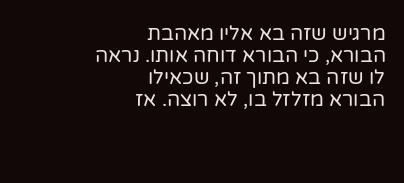מרגיש שזה בא אליו מאהבת הבורא, כי הבורא דוחה אותו. נראה לו שזה בא מתוך זה, שכאילו הבורא מזלזל בו, לא רוצה. אז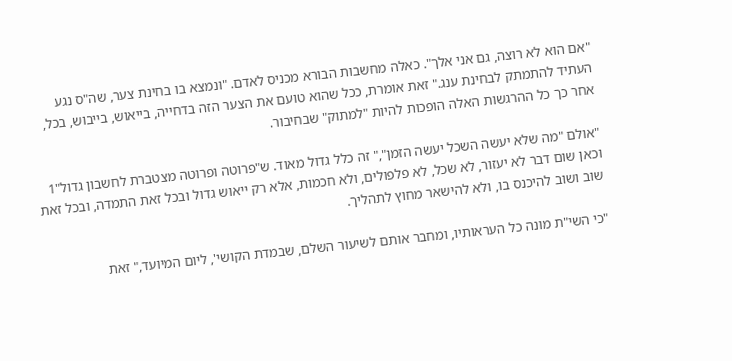"אם הוא לא רוצה, גם אני אלך". כאלה מחשבות הבורא מכניס לאדם. "ונמצא בו בחינת צער, שה"ס נגע העתיד להתמתק לבחינת ענג." זאת אומרת, ככל שהוא טועם את הצער הזה בדחייה, בייאוש, בייבוש, בכל, אחר כך כל ההרגשות האלה הופכות להיות "למתוק" שבחיבור.

"אולם "מה שלא יעשה השכל יעשה הזמן"," זה כלל גדול מאוד. ש"פרוטה ופרוטה מצטברת לחשבון גדול"1 וכאן שום דבר לא יעזור, לא שׂכל, לא פלפולים, ולא חכמות, אלא רק ייאוש גדול ובכל זאת התמדה, ובכל זאת שוב ושוב להיכנס בו, ולא להישאר מחוץ לתהליך.

"כי השי"ת מונה כל העראותיו, ומחבר אותם לשיעור השלם, שבמדת הקושי', ליום המיועד," זאת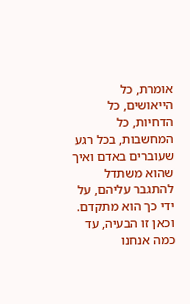אומרת, כל הייאושים, כל הדחיות, כל המחשבות, בכל רגע שעוברים באדם ואיך שהוא משתדל להתגבר עליהם, על ידי כך הוא מתקדם. וכאן זו הבעיה, עד כמה אנחנו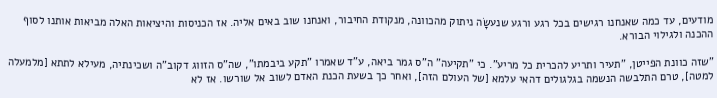מודעים, עד כמה שאנחנו רגישים בכל רגע ורגע שנעשָׂה ניתוק מהכוונה, מנקודת החיבור, ואנחנו שוב באים אליה. אז הכניסות והיציאות האלה מביאות אותנו לסוף ההכנה ולגילוי הבורא.

"שזה כוונת הפייטן, "תעיר ותריע להכרית כל מריע". כי "תקיעה" ה"ס גמר ביאה, ע"ד שאמרו "תקע ביבמתו", שה"ס הזווג דקוב"ה ושכינתיה, מעילא לתתא [מלמעלה למטה], טרם התלבשה הנשמה בגלגולים דהאי עלמא [של העולם הזה], ואחר כך בשעת הכנת האדם לשוב אל שורשו. אז לא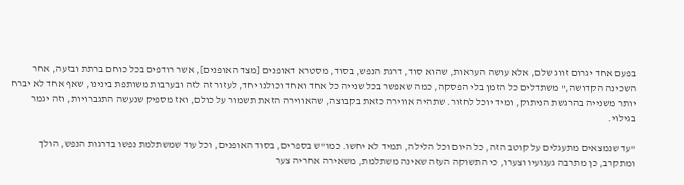בפעם אחד יגרום זווג שלם, אלא עושה העראות, שהוא סוד, דרגת הנפש, בסוד, מסטרא דאופנים [מצד האופנים], אשר רודפים בכל כוחם ברתת ובזעה, אחר השכינה הקדושה," משתדלים כל הזמן בלי הפסקה, כמה שאפשר בכל שנייה כל אחד ואחד וכולנו יחד, לעזור זה לזה ובערבות משותפת בינינו, שאף אחד לא יברח יותר משנייה בהרגשת הניתוק, ומיד יוכל לחזור. שתהיה אווירה כזאת בקבוצה, שהאווירה הזאת תשמור על כולם, ואז מספיק שנעשה התגברויות, וזה יגמר בגילוי.

"עד שנמצאים מתעגלים על קוטב הזה, כל היום וכל הלילה, תמיד לא יחשו. כמו"ש בספרים, בסוד האופנים, וכל עוד שמשתלמת נפשו בדרגות הנפש, הולך ומתקרב, כן מתרבה געגועיו וצערו, כי התשוקה העזה שאינה משתלמת, משאירה אחריה צער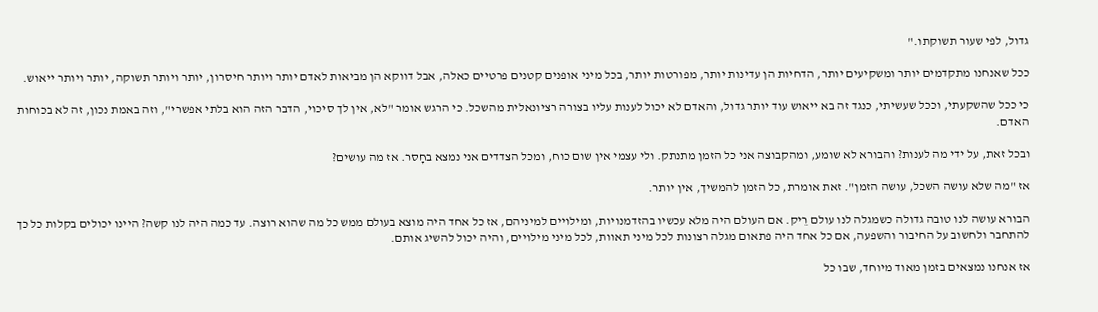גדול, לפי שעור תשוקתו."

ככל שאנחנו מתקדמים יותר ומשקיעים יותר, הדחיות הן עדינות יותר, מפורטות יותר, בכל מיני אופנים קטנים פרטיים כאלה, אבל דווקא הן מביאות לאדם יותר ויותר חיסרון, יותר ויותר תשוקה, יותר ויותר ייאוש.

כי ככל שהשקעתי, וככל שעשיתי, כנגד זה בא ייאוש עוד יותר גדול, והאדם לא יכול לענות עליו בצורה רציונאלית מהשכל. כי הרגש אומר "לא, אין לך סיכוי, הדבר הזה הוא בלתי אפשרי", וזה באמת נכון, זה לא בכוחות האדם.

ובכל זאת, על ידי מה לענות? והבורא לא שומע, ומהקבוצה אני כל הזמן מתנתק. ולי עצמי אין שום כוח, ומכל הצדדים אני נמצא בחָסר. אז מה עושים?

אז "מה שלא עושה השכל, עושה הזמן". זאת אומרת, כל הזמן להמשיך, אין יותר.

הבורא עושה לנו טובה גדולה כשמגלה לנו עולם רֵיק. אם העולם היה מלא עכשיו בהזדמנויות, ומילויים למיניהם, אז כל אחד היה מוצא בעולם ממש כל מה שהוא רוצה. עד כמה היה לנו קשה? היינו יכולים בקלות כל כך להתחבר ולחשוב על החיבור והשפעה, אם כל אחד היה פתאום מגלה רצונות לכל מיני תאוות, לכל מיני מילויים, והיה יכול להשיג אותם.

אז אנחנו נמצאים בזמן מאוד מיוחד, שבו כל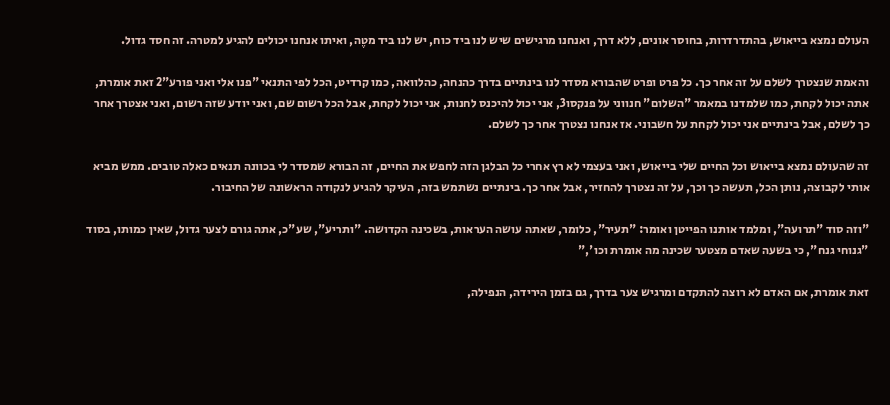העולם נמצא בייאוש, בהתדרדרות, בחוסר אונים, ללא דרך, ואנחנו מרגישים שיש לנו ביד כוח, יש לנו ביד מטֶה, ואיתו אנחנו יכולים להגיע למטרה. זה חסד גדול.

והאמת שנצטרך לשלם על זה אחר כך. כל פרט ופרט שהבורא מסדר לנו בינתיים בדרך כהנחה, כהלוואה, כמו קרדיט, הכל לפי התנאי "פנו אלי ואני פורע"2 זאת אומרת, אתה יכול לקחת, כמו שלמדנו במאמר "השלום" חנווני על פנקסו3, אני יכול להיכנס לחנות, אני יכול לקחת, אבל הכל רשום שם, ואני יודע שזה רשום, ואני אצטרך אחר כך לשלם, אבל בינתיים אני יכול לקחת על חשבוני. אז אנחנו נצטרך אחר כך לשלם.

זה שהעולם נמצא בייאוש וכל החיים שלי בייאוש, ואני בעצמי לא רץ אחרי כל הבלגן הזה לחפש את החיים, זה הבורא שמסדר לי בכוונה תנאים כאלה טובים. ממש מביא אותי לקבוצה, נותן הכל, תעשה כך וכך, על זה נצטרך להחזיר, אבל אחר כך. בינתיים נשתמש בזה, העיקר להגיע לנקודה הראשונה של החיבור.

"וזה סוד "תרועה", ומלמד אותנו הפייטן ואומר: "תעיר", כלומר, שאתה עושה העראות, בשכינה הקדושה. "ותריע", שע"כ, אתה גורם לצער גדול, שאין כמותו, בסוד "גנוחי גנח", כי בשעה שאדם מצטער שכינה מה אומרת וכו',"

זאת אומרת, אם האדם לא רוצה להתקדם ומרגיש צער בדרך, גם בזמן הירידה, הנפילה,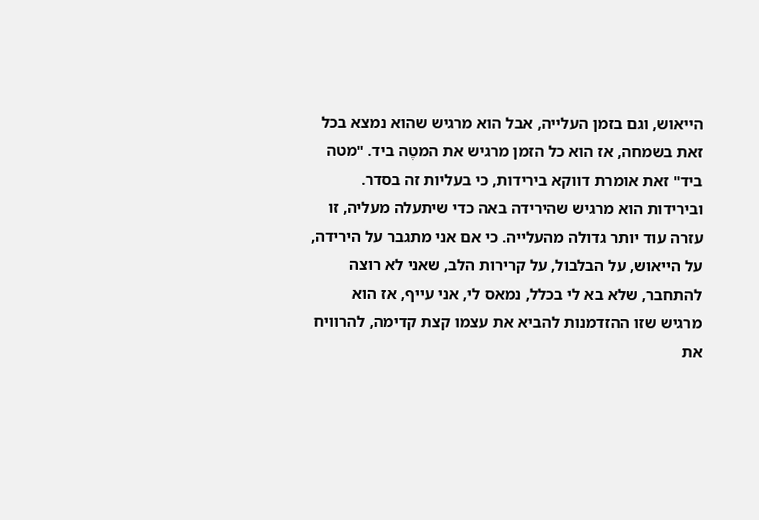הייאוש, וגם בזמן העלייה, אבל הוא מרגיש שהוא נמצא בכל זאת בשמחה, אז הוא כל הזמן מרגיש את המטֶה ביד. "מטה ביד" זאת אומרת דווקא בירידות, כי בעליות זה בסדר. ובירידות הוא מרגיש שהירידה באה כדי שיתעלה מעליה, זו עזרה עוד יותר גדולה מהעלייה. כי אם אני מתגבר על הירידה, על הייאוש, על הבלבול, על קרירות הלב, שאני לא רוצה להתחבר, שלא בא לי בכלל, נמאס לי, אני עייף, אז הוא מרגיש שזו ההזדמנות להביא את עצמו קצת קדימה, להרוויח את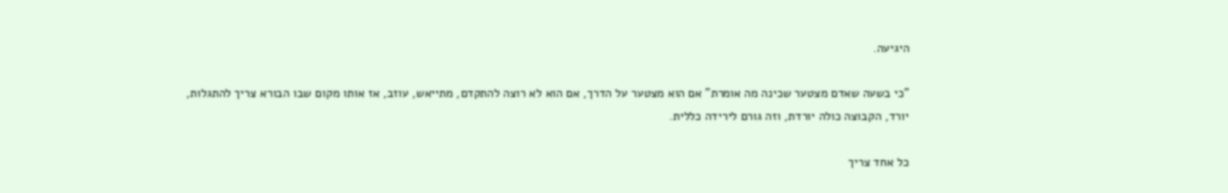היגיעה.

"כי בשעה שאדם מצטער שכינה מה אומרת" אם הוא מצטער על הדרך, אם הוא לא רוצה להתקדם, מתייאש, עוזב, אז אותו מקום שבו הבורא צריך להתגלות, יורד, הקבוצה כולה יורדת, וזה גורם לירידה כללית.

כל אחד צריך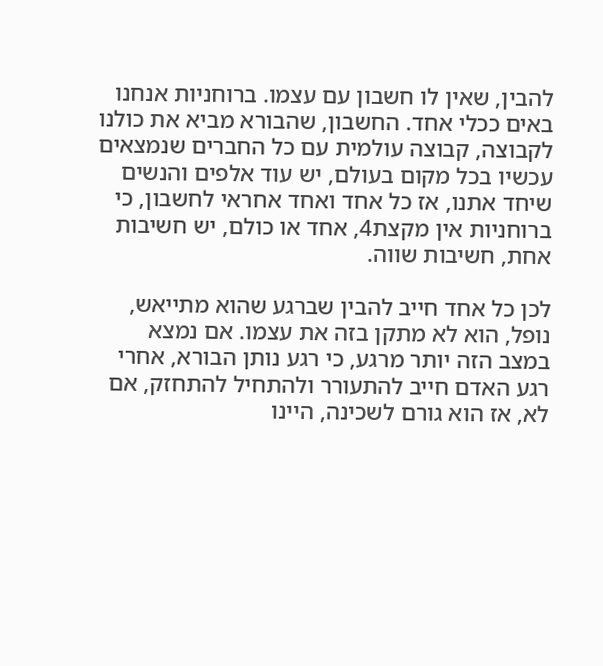להבין, שאין לו חשבון עם עצמו. ברוחניות אנחנו באים ככלי אחד. החשבון, שהבורא מביא את כולנו לקבוצה, קבוצה עולמית עם כל החברים שנמצאים עכשיו בכל מקום בעולם, יש עוד אלפים והנשים שיחד אתנו, אז כל אחד ואחד אחראי לחשבון, כי ברוחניות אין מקצת4, אחד או כולם, יש חשיבות אחת, חשיבות שווה.

לכן כל אחד חייב להבין שברגע שהוא מתייאש, נופל, הוא לא מתקן בזה את עצמו. אם נמצא במצב הזה יותר מרגע, כי רגע נותן הבורא, אחרי רגע האדם חייב להתעורר ולהתחיל להתחזק, אם לא, אז הוא גורם לשכינה, היינו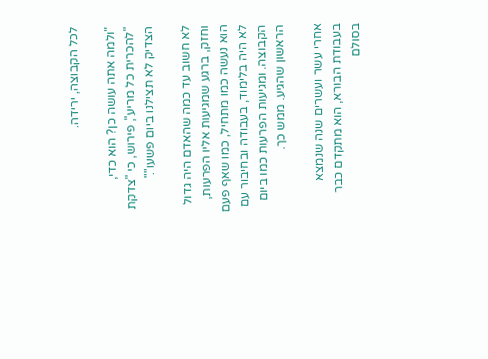לכל הקבוצה, ירידה.

"ולמה אתה עושה כן? הוא כדי, "להכרית כל מריע", פירוש, כי "צדקת הצדיק לא תצילנו ביום פשעו"."

לא חשוב עד כמה שהאדם היה גדול וחזק, ברגע שמגיעות אליו הפרעות, הוא נעשה כמו מתחיל, כמו שאף פעם לא היה בלימוד, בעבודה ובחיבור עם הקבוצה. ומגיעות הפרעות כמו ביום הראשון שהגיע. ממש כך.

אחרי עשר ועשרים שנה שנמצא בעבודת הבורא, הוא מתקדם כבר בסולם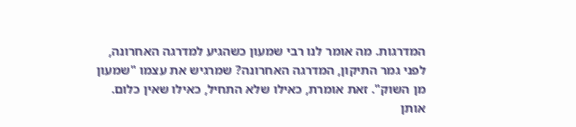המדרגות. מה אומר לנו רבי שמעון כשהגיע למדרגה האחרונה, לפני גמר התיקון, המדרגה האחרונה? שמרגיש את עצמו "שמעון מן השוק". זאת אומרת, כאילו שלא התחיל, כאילו שאין כלום. אותן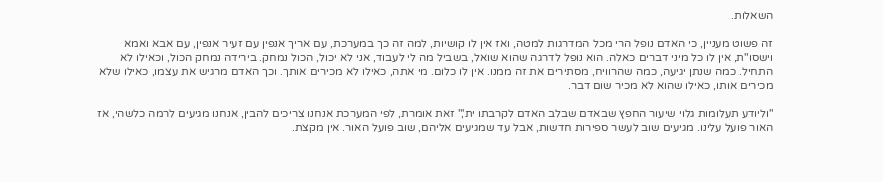השאלות.

זה פשוט מעניין, כי האדם נופל הרי מכל המדרגות למטה, ואז אין לו קושיות, למה זה כך במערכת, עם אריך אנפין עם זעיר אנפין, עם אבא ואמא וישסו"ת, אין לו כל מיני דברים כאלה. הוא נופל לדרגה שהוא שואל, בשביל מה לי לעבוד, אני לא יכול, הכול נמחק. בירידה נמחק הכול, וכאילו לא התחיל. כמה שנתן יגיעה, כמה שהרוויח, מסתירים את זה ממנו. אין לו כלום. מי אתה, כאילו לא מכירים אותך. וכך האדם מרגיש את עצמו, כאילו שלא מכירים אותו, כאילו שהוא לא מכיר שום דבר.

"וליודע תעלומות גלוי שיעור החפץ שבאדם שבלב האדם לקרבתו ית'," זאת אומרת, לפי המערכת אנחנו צריכים להבין, אנחנו מגיעים לרמה כלשהי, אז האור פועל עלינו. מגיעים שוב לעשר ספירות חדשות, אבל עד שמגיעים אליהם, שוב פועל האור. אין מקצת.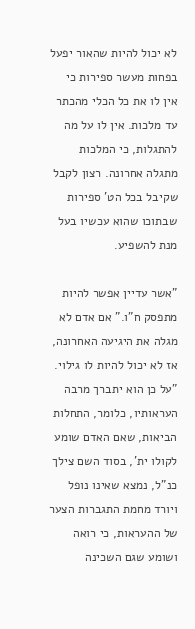לא יכול להיות שהאור יפעל בפחות מעשר ספירות כי אין לו את כל הכלי מהכתר עד מלכות. אין לו על מה להתגלות, כי המלכות מתגלה אחרונה. רצון לקבל שקיבל בכל הט' ספירות שבתוכו שהוא עכשיו בעל מנת להשפיע.

"אשר עדיין אפשר להיות מתפסק ח"ו." אם אדם לא מגלה את היגיעה האחרונה, אז לא יכול להיות לו גילוי. "על כן הוא יתברך מרבה העראותיו, כלומר, התחלות הביאות, שאם האדם שומע לקולו ית', בסוד השם צילך כנ"ל, נמצא שאינו נופל ויורד מחמת התגברות הצער של ההעראות, כי רואה ושומע שגם השכינה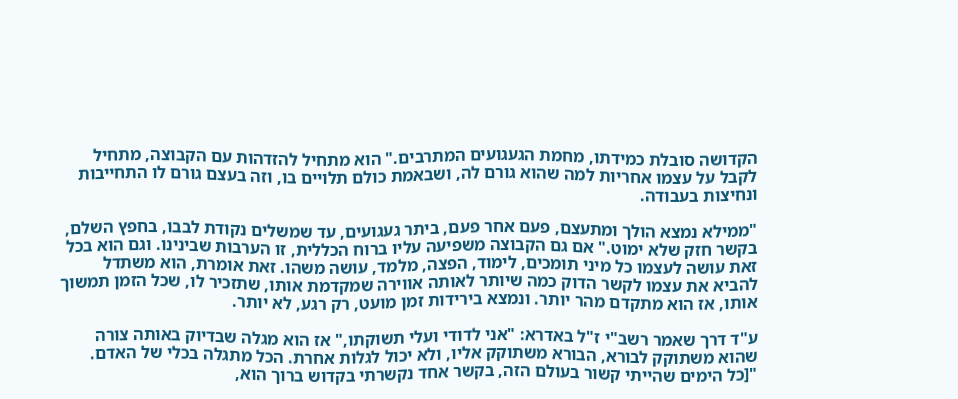הקדושה סובלת כמידתו, מחמת הגעגועים המתרבים." הוא מתחיל להזדהות עם הקבוצה, מתחיל לקבל על עצמו אחריות למה שהוא גורם לה, ושבאמת כולם תלויים בו, וזה בעצם גורם לו התחייבות ונחיצות בעבודה.

"ממילא נמצא הולך ומתעצם, פעם אחר פעם, ביתר געגועים, עד שמשלים נקודת לבבו, בחפץ השלם, בקשר חזק שלא ימוט." אם גם הקבוצה משפיעה עליו ברוח הכללית, זו הערבות שבינינו. וגם הוא בכל זאת עושה לעצמו כל מיני תומכים, לימוד, הפצה, מלמד, עושה משהו. זאת אומרת, הוא משתדל להביא את עצמו לקשר הדוק כמה שיותר לאותה אווירה שמקדמת אותו, שתזכיר לו, שכל הזמן תמשוך אותו, אז הוא מתקדם מהר יותר. ונמצא בירידות זמן מועט, רק רגע, לא יותר.

ע"ד דרך שאמר רשב"י ז"ל באדרא: "אני לדודי ועלי תשוקתו," אז הוא מגלה שבדיוק באותה צורה שהוא משתוקק לבורא, הבורא משתוקק אליו, ולא יכול לגלות אחרת. הכל מתגלה בכלי של האדם. "[כל הימים שהייתי קשור בעולם הזה, בקשר אחד נקשרתי בקדוש ברוך הוא,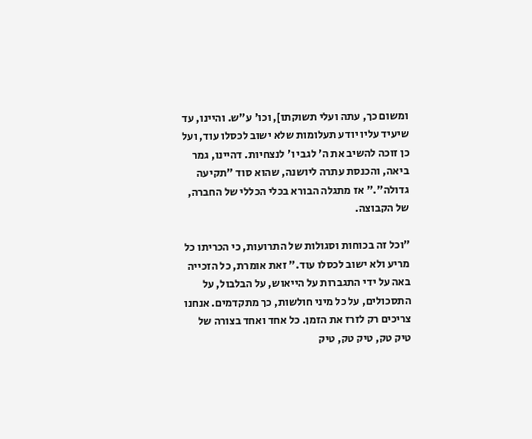ומשום כך, עתה ועלי תשוקתו], וכו' ע"ש. והיינו, עד שיעיד עליו יודע תעלומות שלא ישוב לכסלו עוד, ועל כן זוכה להשיב את ה' לגבי ו' לנצחיות. דהיינו, גמר ביאה, והכנסת עתרה ליושנה, שהוא סוד "תקיעה גדולה"." אז מתגלה הבורא בכלי הכללי של החברה, של הקבוצה.

"וכל זה בכוחות וסגולות של התרועות, כי הכריתו כל מריע ולא ישוב לכסלו עוד." זאת אומרת, כל הזכייה באה על ידי התגברות על הייאוש, על הבלבול, על התסכולים, על כל מיני חולשות, כך מתקדמים. אנחנו צריכים רק לזרז את הזמן. כל אחד ואחד בצורה של טיק טק, טיק טק, טיק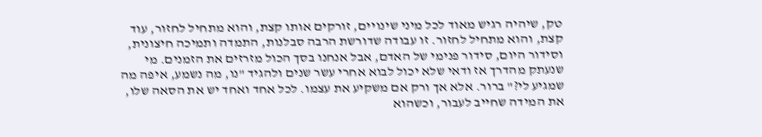טק, שיהיה רגיש מאוד לכל מיני שינויים, זורקים אותו קצת, והוא מתחיל לחזור, עוד קצת, והוא מתחיל לחזור. זו עבודה שדורשת הרבה סבלנות, התמדה ותמיכה חיצונית, וסידור היום, סידור פנימי של האדם, אבל אנחנו בסך הכול מזרזים את הזמנים. מי שנעתק מהדרך אז ודאי שלא יכול לבוא אחרי עשר שנים ולהגיד "נו, מה נשמע, איפה מה שמגיע לי?" ברור. אלא אך ורק אם משקיע את עצמו. לכל אחד ואחד יש את הסאה שלו, את המידה שחייב לעבור, וכשהוא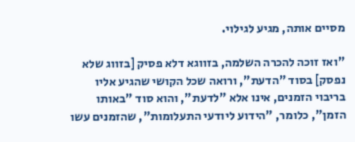מסיים אותה, מגיע לגילוי.

"ואז זוכה להכרה השלמה, בזווגא דלא פסיק [בזווג שלא נפסק] בסוד "הדעת", ורואה שכל הקושי שהגיע אליו בריבוי הזמנים, אינו אלא "לדעת", והוא סוד "באותו הזמן", כלומר, "הידוע ליודעי התעלומות", שהזמנים עשו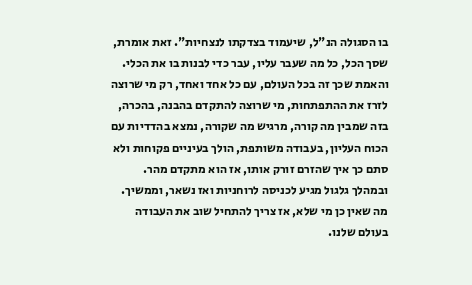בו הסגולה הנ"ל, שיעמוד בצדקתו לנצחיות". זאת אומרת, שסך הכל, כל מה שעבר עליו, עבר כדי לבנות בו את הכלי. והאמת שכך זה בכל העולם, עם כל אחד ואחד, רק מי שרוצה לזרז את ההתפתחות, מי שרוצה להתקדם בהבנה, בהכרה, בזה שמבין מה קורה, מרגיש מה שקורה, נמצא בהדדיות עם הכוח העליון, בעבודה משותפת, הולך בעיניים פקוחות ולא סתם כך איך שהזרם זורק אותו, אז הוא מתקדם מהר. ובמהלך גלגול מגיע לכניסה לרוחניות ואז נשאר, וממשיך. מה שאין כן מי שלא, אז צריך להתחיל שוב את העבודה בעולם שלנו.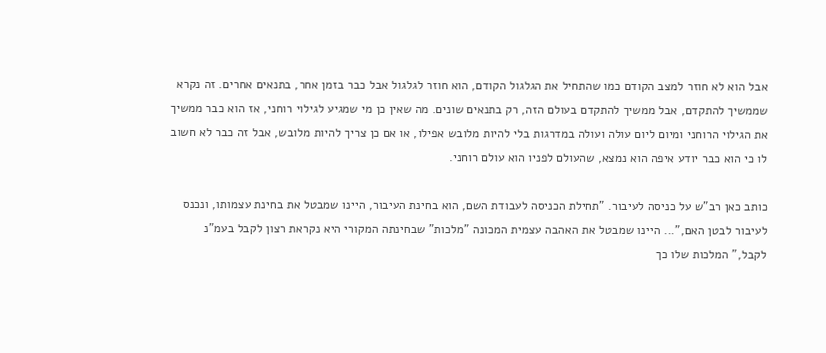אבל הוא לא חוזר למצב הקודם כמו שהתחיל את הגלגול הקודם, הוא חוזר לגלגול אבל כבר בזמן אחר, בתנאים אחרים. זה נקרא שממשיך להתקדם, אבל ממשיך להתקדם בעולם הזה, רק בתנאים שונים. מה שאין כן מי שמגיע לגילוי רוחני, אז הוא כבר ממשיך את הגילוי הרוחני ומיום ליום עולה ועולה במדרגות בלי להיות מלובש אפילו, או אם כן צריך להיות מלובש, אבל זה כבר לא חשוב לו כי הוא כבר יודע איפה הוא נמצא, שהעולם לפניו הוא עולם רוחני.

כותב כאן רב"ש על כניסה לעיבור. "תחילת הכניסה לעבודת השם, הוא בחינת העיבור, היינו שמבטל את בחינת עצמותו, ונכנס לעיבור לבטן האם,"... היינו שמבטל את האהבה עצמית המכונה "מלכות" שבחינתה המקורי היא נקראת רצון לקבל בעמ"נ לקבל," המלכות שלו כך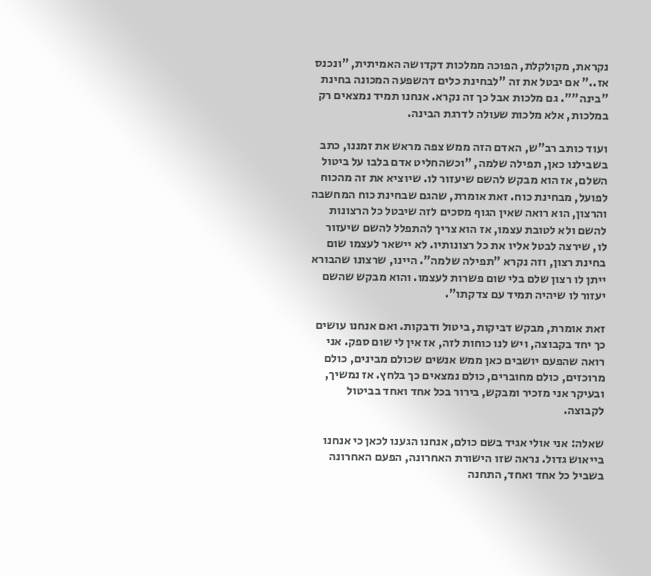נקראת, מקולקלת, הפוכה ממלכות דקדושה האמיתית, "ונכנס אז.." אם יבטל את זה "לבחינת כלים דהשפעה המכונה בחינת "בינה"". גם מלכות אבל כך זה נקרא. אנחנו תמיד נמצאים רק במלכות, אלא מלכות שעולה לדרגת הבינה.

ועוד כותב רב"ש, האדם הזה ממש צפה מראש את זמננו, כתב בשבילנו כאן, תפילה שלמה, "וכשהחליט אדם בלבו על ביטול השלם, אז הוא מבקש להשם שיעזור לו. שיוציא את זה מהכוח לפועל, מבחינת כוח. זאת אומרת, שהגם שבחינת כוח המחשבה והרצון, הוא רואה שאין הגוף מסכים לזה שיבטל כל הרצונות להשם ולא לטובת עצמו, אז הוא צריך להתפלל להשם שיעזור לו, שירצה לבטל אליו את כל רצונותיו. לא יישאר לעצמו שום בחינת רצון, וזה נקרא "תפילה שלמה". היינו, שרצונו שהבורא ייתן לו רצון שלם בלי שום פשרות לעצמו. והוא מבקש שהשם יעזור לו שיהיה תמיד עם צדקתו".

זאת אומרת, מבקש דביקות, ביטול ודבקות. ואם אנחנו עושים כך יחד בקבוצה, ויש לנו כוחות לזה, אז אין לי שום ספק. אני רואה שהפעם יושבים כאן ממש אנשים שכולם מבינים, כולם מרוכזים, כולם מחוברים, כולם נמצאים כך בלחץ. אז נמשיך, ובעיקר אני מזכיר ומבקש, בירור בכל אחד ואחד בביטול לקבוצה.

שאלה: אני אולי אגיד בשם כולם, אנחנו הגענו לכאן כי אנחנו בייאוש גדול. נראה שזו הישורת האחרונה, הפעם האחרונה בשביל כל אחד ואחד, התחנה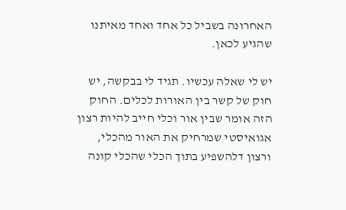האחרונה בשביל כל אחד ואחד מאיתנו שהגיע לכאן.

יש לי שאלה עכשיו. תגיד לי בבקשה, יש חוק של קשר בין האורות לכלים. החוק הזה אומר שבין אור וכלי חייב להיות רצון אגואיסטי שמרחיק את האור מהכלי, ורצון דלהשפיע בתוך הכלי שהכלי קונה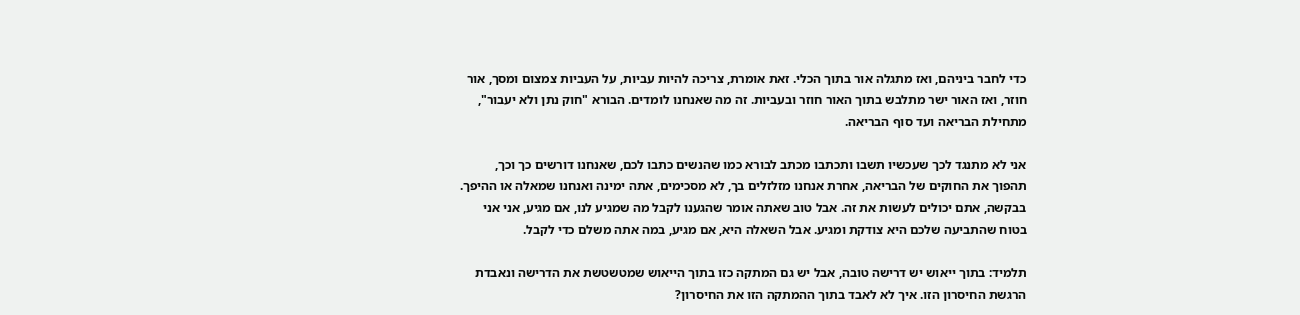כדי לחבר ביניהם, ואז מתגלה אור בתוך הכלי. זאת אומרת, צריכה להיות עביות, על העביות צמצום ומסך, אור חוזר, ואז האור ישר מתלבש בתוך האור חוזר ובעביות. זה מה שאנחנו לומדים. הבורא "חוק נתן ולא יעבור", מתחילת הבריאה ועד סוף הבריאה.

אני לא מתנגד לכך שעכשיו תשבו ותכתבו מכתב לבורא כמו שהנשים כתבו לכם, שאנחנו דורשים כך וכך, תהפוך את החוקים של הבריאה, אחרת אנחנו מזלזלים בך, לא מסכימים, אתה ימינה ואנחנו שמאלה או ההיפך. בבקשה, אתם יכולים לעשות את זה. אבל טוב שאתה אומר שהגענו לקבל מה שמגיע לנו, אם מגיע, אני אני בטוח שהתביעה שלכם היא צודקת ומגיע. אבל השאלה היא, אם מגיע, במה אתה משלם כדי לקבל.

תלמיד: בתוך ייאוש יש דרישה טובה, אבל יש גם המתקה כזו בתוך הייאוש שמטשטשת את הדרישה ונאבדת הרגשת החיסרון הזו. איך לא לאבד בתוך ההמתקה הזו את החיסרון?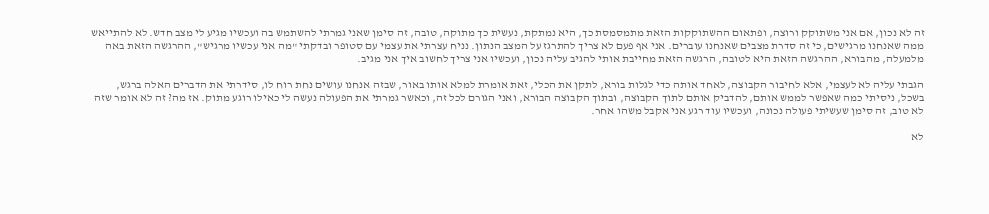זה לא נכון, אם אני משתוקק ורוצה, ופתאום ההשתוקקות הזאת מתמסמסת כך, היא נמתקת, נעשית כך מתוקה, טובה, זה סימן שאני גמרתי להשתמש בה ועכשיו מגיע לי מצב חדש. לא להתייאש ממה שאנחנו מרגישים, כי זה סדרת מצבים שאנחנו עוברים. אני אף פעם לא צריך להתרגז על המצב הנתון. נניח עצרתי את עצמי עם סטופר ובדקתי "מה אני עכשיו מרגיש", ההרגשה הזאת באה מלמעלה, מהבורא, ההרגשה הזאת היא לטובה, הרגשה הזאת מחייבת אותי להגיב עליה נכון, ועכשיו אני צריך לחשוב איך אני מגיב.

הגבתי עליה לא לעצמי, אלא לחיבור הקבוצה, לאחד אותה כדי לגלות בורא, לתקן את הכלי, זאת אומרת למלא אותו באור, שבזה אנחנו עושים נחת רוח לו, סידרתי את הדברים האלה ברגש, בשכל, ניסיתי כמה שאפשר לממש אותם, להדביק אותם לתוך הקבוצה, ובתוך הקבוצה הבורא, ואני הגורם לכל זה, וכאשר גמרתי את הפעולה נעשה לי כאילו רוגע מתוק. אז מה? זה לא אומר שזה לא טוב, זה סימן שעשיתי פעולה נכונה, ועכשיו עוד רגע אני אקבל משהו אחר.

לא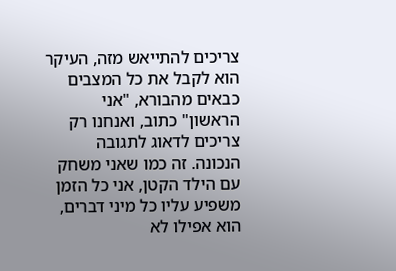צריכים להתייאש מזה, העיקר הוא לקבל את כל המצבים כבאים מהבורא, "אני הראשון" כתוב, ואנחנו רק צריכים לדאוג לתגובה הנכונה. זה כמו שאני משחק עם הילד הקטן, אני כל הזמן משפיע עליו כל מיני דברים, הוא אפילו לא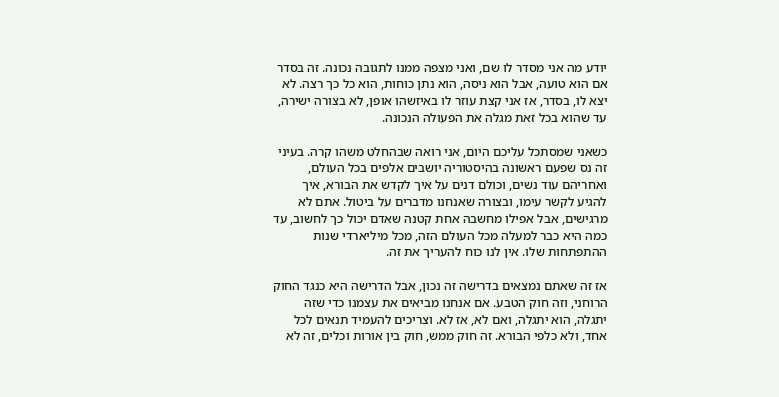יודע מה אני מסדר לו שם, ואני מצפה ממנו לתגובה נכונה. זה בסדר אם הוא טועה, אבל הוא ניסה, הוא נתן כוחות, הוא כל כך רצה. לא יצא לו, בסדר, אז אני קצת עוזר לו באיזשהו אופן, לא בצורה ישירה, עד שהוא בכל זאת מגלה את הפעולה הנכונה.

כשאני שמסתכל עליכם היום, אני רואה שבהחלט משהו קרה. בעיני זה נס שפעם ראשונה בהיסטוריה יושבים אלפים בכל העולם, ואחריהם עוד נשים, וכולם דנים על איך לקדש את הבורא, איך להגיע לקשר עימו, ובצורה שאנחנו מדברים על ביטול. אתם לא מרגישים, אבל אפילו מחשבה אחת קטנה שאדם יכול כך לחשוב, עד כמה היא כבר למעלה מכל העולם הזה, מכל מיליארדי שנות ההתפתחות שלו. אין לנו כוח להעריך את זה.

אז זה שאתם נמצאים בדרישה זה נכון, אבל הדרישה היא כנגד החוק הרוחני, וזה חוק הטבע. אם אנחנו מביאים את עצמנו כדי שזה יתגלה, הוא יתגלה, ואם לא, אז לא. וצריכים להעמיד תנאים לכל אחד, ולא כלפי הבורא. זה חוק ממש, חוק בין אורות וכלים, זה לא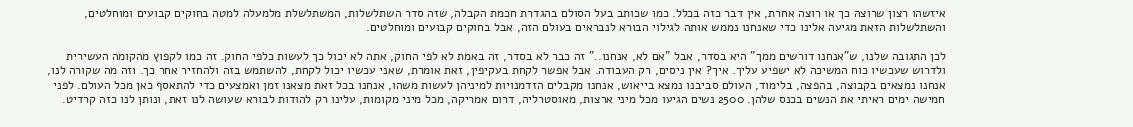איזשהו רצון שרוצה כך או רוצה אחרת, אין דבר כזה בכלל. כמו שכותב בעל הסולם בהגדרת חכמת הקבלה, שזה סדר השתלשלות, המשתלשלת מלמעלה למטה בחוקים קבועים ומוחלטים, והשתלשלות הזאת מגיעה אלינו כדי שאנחנו נממש אותה לגילוי הבורא לנבראים בעולם הזה, אבל בחוקים קבועים ומוחלטים.

לכן התגובה שלנו, ש"אנחנו דורשים ממך" היא בסדר, אבל "אם לא, אנחנו.." זה כבר לא בסדר, זה באמת לא לפי החוק, אתה לא יכול כך לעשות כלפי החוק. זה כמו לקפוץ מהקומה העשירית ולדרוש שעכשיו כוח המשיכה לא ישפיע עליך. איך? אין ניסים, רק העבודה. אבל אפשר לקחת בעקיפין, זאת אומרת, שאני עכשיו יכול לקחת, להשתמש בזה ולהחזיר אחר כך. וזה מה שקורה לנו, אנחנו נמצאים בקבוצה, בהפצה, בלימוד, העולם סביבנו נמצא בייאוש, אנחנו מקבלים הזדמנויות למיניהן לעשות משהו, אנחנו בכל זאת מצאנו זמן ואמצעים כדי להתאסף כאן מכל העולם. לפני חמישה ימים ראיתי את הנשים בכנס שלהן. 2500 נשים הגיעו מכל מיני ארצות, מאוסטרליה, דרום אמריקה, מכל מיני מקומות, עלינו רק להודות לבורא שעושה לנו זאת, ונותן לנו כזה קרדיט.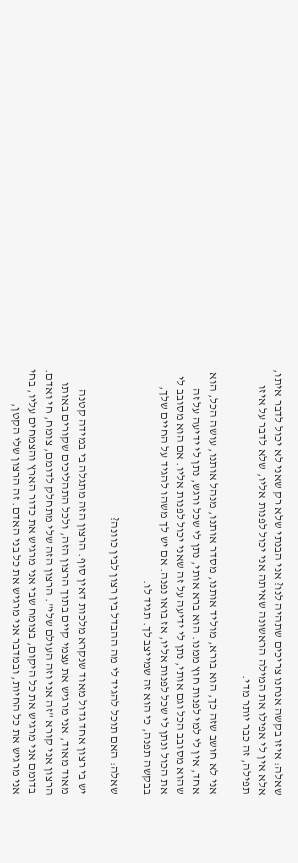שאלה: איזו בקשה אנחנו צריכים שתהיה לנו? אני הבנתי שלא רק שאני לא יכול לדבר איתו, אלא אין לי אפילו את המילה הראשונה שאיתה אני יכול לפנות אליו, שלא לדבר על איזו תפילה, זה כבר יותר מדי.

אני לא חושב שזה כך, הוא בורא, מוליד אותנו, מסדר אותנו, מנהל אותנו, עושה הכל, הוא אחד, אין לי למי לפנות חוץ ממנו. הוא ברא אותי, נתן לי שכל ורגש, נתן לי ידיעה על זה שהוא מסובב הכל וגם אותי, נתן לי ידיעה על זה שאני יכול לפנות אליו. אם הוא מסובב לי את הכול ונתן לי שכל לפנות אליו, אז בואו נפנה. אם יש לך משהו להגיד על החיים שלך, בבקשה תפנה, כי הוא זה שמייצב לך. תגיד לו.

שאלה: האם תוכל להגיד לי מה ההבדל בין רצון לבין כוונה?

יש בי רצון אחד גדול מאוד שנקרא מלכות דאין סוף. הרצון הזה מתגלה בי במידה קטנה מאוד מאוד, אני מרגיש את עצמי קיים בתוך הרצון הזה, ולכל התהליכים שקורים באותו הרצון אני קורא "זה אני וזה העולם שלי". הרצון הזה שלי מתחלק לדומם, צומח, חי ואדם. בדומם אני מרגיש את כל היקום, בצומח שבי אני מרגיש את כדור הארץ והצמחים עליו, בחי אני מרגיש את כל החיות, ובמדבר אני מרגיש את כל בני האדם. זה הרצון שלי הקטן,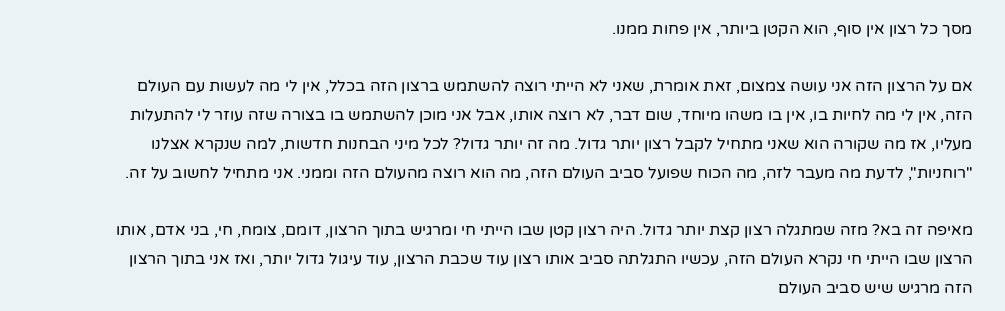מסך כל רצון אין סוף, הוא הקטן ביותר, אין פחות ממנו.

אם על הרצון הזה אני עושה צמצום, זאת אומרת, שאני לא הייתי רוצה להשתמש ברצון הזה בכלל, אין לי מה לעשות עם העולם הזה, אין לי מה לחיות בו, אין בו משהו מיוחד, שום דבר, לא רוצה אותו, אבל אני מוכן להשתמש בו בצורה שזה עוזר לי להתעלות מעליו, אז מה שקורה הוא שאני מתחיל לקבל רצון יותר גדול. מה זה יותר גדול? לכל מיני הבחנות חדשות, למה שנקרא אצלנו "רוחניות", לדעת מה מעבר לזה, מה הכוח שפועל סביב העולם הזה, מה הוא רוצה מהעולם הזה וממני. אני מתחיל לחשוב על זה.

מאיפה זה בא? מזה שמתגלה רצון קצת יותר גדול. היה רצון קטן שבו הייתי חי ומרגיש בתוך הרצון, דומם, צומח, חי, בני אדם, אותו הרצון שבו הייתי חי נקרא העולם הזה, עכשיו התגלתה סביב אותו רצון עוד שכבת הרצון, עוד עיגול גדול יותר, ואז אני בתוך הרצון הזה מרגיש שיש סביב העולם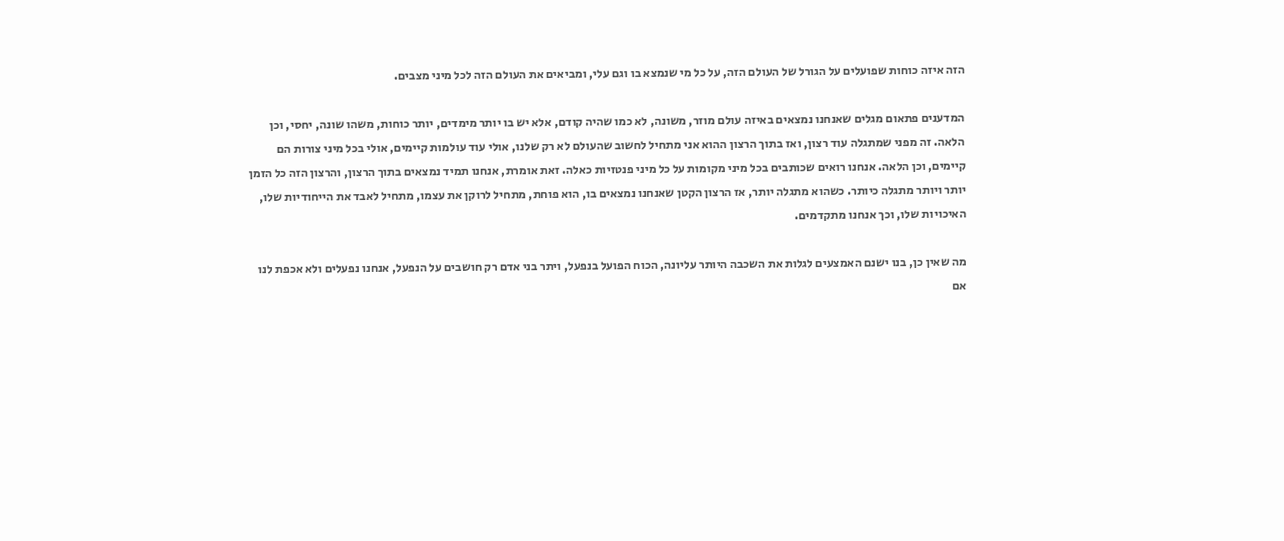הזה איזה כוחות שפועלים על הגורל של העולם הזה, על כל מי שנמצא בו וגם עלי, ומביאים את העולם הזה לכל מיני מצבים.

המדענים פתאום מגלים שאנחנו נמצאים באיזה עולם מוזר, משונה, לא כמו שהיה קודם, אלא יש בו יותר מימדים, יותר כוחות, משהו שונה, יחסי, וכן הלאה. זה מפני שמתגלה עוד רצון, ואז בתוך הרצון ההוא אני מתחיל לחשוב שהעולם לא רק שלנו, אולי עוד עולמות קיימים, אולי בכל מיני צורות הם קיימים, וכן הלאה. אנחנו רואים שכותבים בכל מיני מקומות על כל מיני פנטזיות כאלה. זאת אומרת, אנחנו תמיד נמצאים בתוך הרצון, והרצון הזה כל הזמן יותר ויותר מתגלה כיותר. כשהוא מתגלה יותר, אז הרצון הקטן שאנחנו נמצאים בו, הוא פוחת, מתחיל לרוקן את עצמו, מתחיל לאבד את הייחודיות שלו, האיכויות שלו, וכך אנחנו מתקדמים.

מה שאין כן, בנו ישנם האמצעים לגלות את השכבה היותר עליונה, הכוח הפועל בנפעל, ויתר בני אדם רק חושבים על הנפעל, אנחנו נפעלים ולא אכפת לנו אם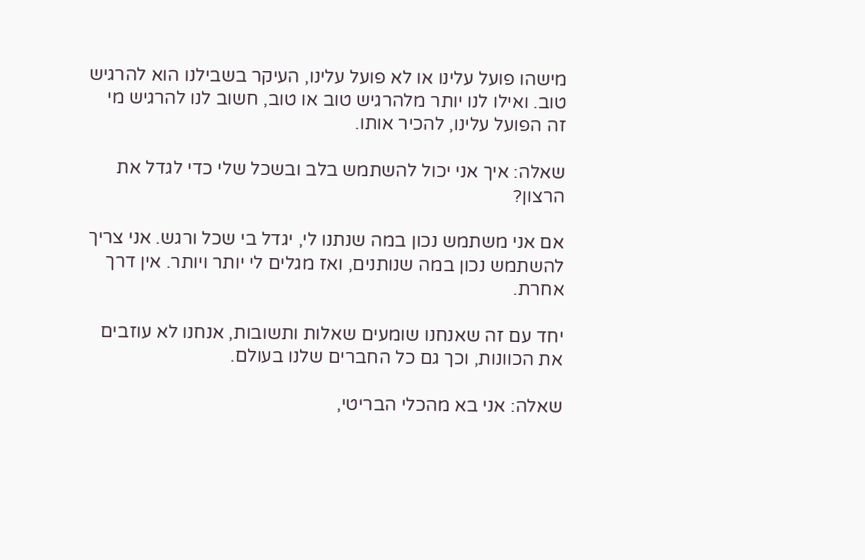מישהו פועל עלינו או לא פועל עלינו, העיקר בשבילנו הוא להרגיש טוב. ואילו לנו יותר מלהרגיש טוב או טוב, חשוב לנו להרגיש מי זה הפועל עלינו, להכיר אותו.

שאלה: איך אני יכול להשתמש בלב ובשכל שלי כדי לגדל את הרצון?

אם אני משתמש נכון במה שנתנו לי, יגדל בי שכל ורגש. אני צריך להשתמש נכון במה שנותנים, ואז מגלים לי יותר ויותר. אין דרך אחרת.

יחד עם זה שאנחנו שומעים שאלות ותשובות, אנחנו לא עוזבים את הכוונות, וכך גם כל החברים שלנו בעולם.

שאלה: אני בא מהכלי הבריטי,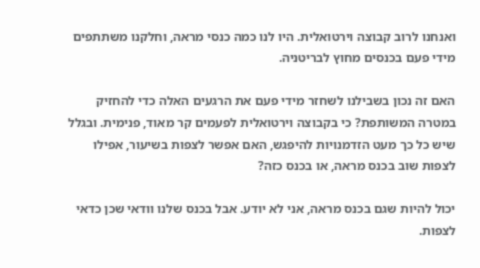ואנחנו לרוב קבוצה וירטואלית. היו לנו כמה כנסי מראה, וחלקנו משתתפים מידי פעם בכנסים מחוץ לבריטניה.

האם זה נכון בשבילנו לשחזר מידי פעם את הרגעים האלה כדי להחזיק במטרה המשותפת? כי בקבוצה וירטואלית לפעמים קר מאוד, פנימית. ובגלל שיש כל כך מעט הזדמנויות להיפגש, האם אפשר לצפות בשיעור, אפילו לצפות שוב בכנס מראה, או בכנס כזה?

יכול להיות שגם בכנס מראה, אני לא יודע. אבל בכנס שלנו וודאי שכן כדאי לצפות.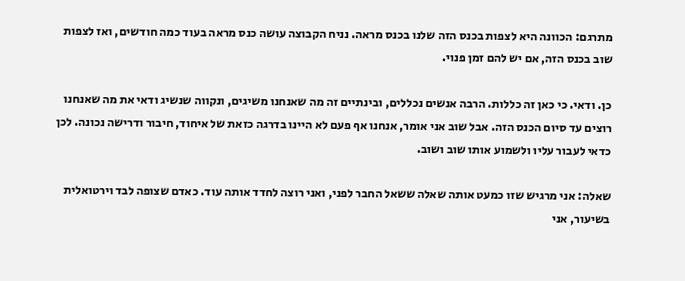מתרגם: הכוונה היא לצפות בכנס הזה שלנו בכנס מראה. נניח הקבוצה עושה כנס מראה בעוד כמה חודשים, ואז לצפות שוב בכנס הזה, אם יש להם זמן פנוי.

כן. ודאי. כי כאן זה כללות. הרבה אנשים נכללים, ובינתיים זה מה שאנחנו משיגים, ונקווה שנשיג ודאי את מה שאנחנו רוצים עד סיום הכנס הזה. אבל שוב אני אומר, אנחנו אף פעם לא היינו בדרגה כזאת של איחוד, חיבור ודרישה נכונה. לכן כדאי לעבור עליו ולשמוע אותו שוב ושוב.

שאלה: אני מרגיש שזו כמעט אותה שאלה ששאל החבר לפני, ואני רוצה לחדד אותה עוד. כאדם שצופה לבד וירטואלית בשיעור, אני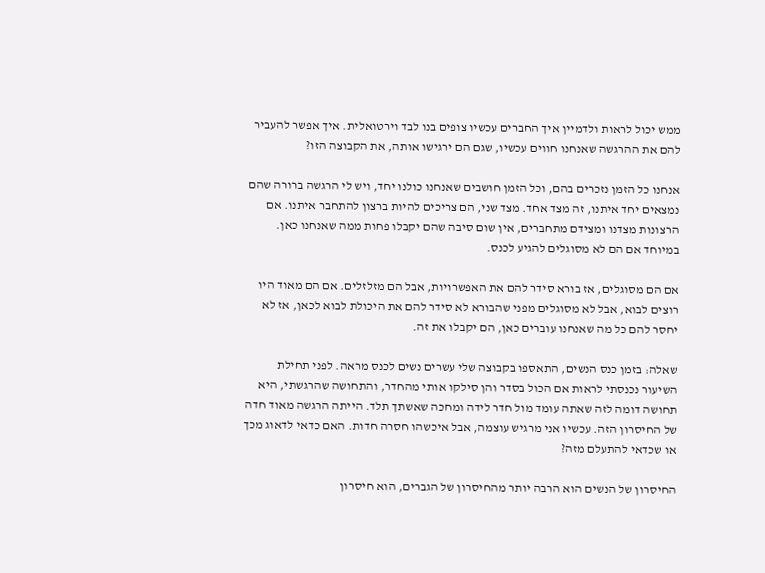ממש יכול לראות ולדמיין איך החברים עכשיו צופים בנו לבד וירטואלית. איך אפשר להעביר להם את ההרגשה שאנחנו חווים עכשיו, שגם הם ירגישו אותה, את הקבוצה הזו?

אנחנו כל הזמן נזכרים בהם, וכל הזמן חושבים שאנחנו כולנו יחד, ויש לי הרגשה ברורה שהם נמצאים יחד איתנו, זה מצד אחד. מצד שני, הם צריכים להיות ברצון להתחבר איתנו. אם הרצונות מצדנו ומצידם מתחברים, אין שום סיבה שהם יקבלו פחות ממה שאנחנו כאן. במיוחד אם הם לא מסוגלים להגיע לכנס.

אם הם מסוגלים, אז בורא סידר להם את האפשרויות, אבל הם מזלזלים. אם הם מאוד היו רוצים לבוא, אבל לא מסוגלים מפני שהבורא לא סידר להם את היכולת לבוא לכאן, אז לא יחסר להם כל מה שאנחנו עוברים כאן, הם יקבלו את זה.

שאלה: בזמן כנס הנשים, התאספו בקבוצה שלי עשרים נשים לכנס מראה. לפני תחילת השיעור נכנסתי לראות אם הכול בסדר והן סילקו אותי מהחדר, והתחושה שהרגשתי, היא תחושה דומה לזה שאתה עומד מול חדר לידה ומחכה שאשתך תלד. הייתה הרגשה מאוד חדה של החיסרון הזה. עכשיו אני מרגיש עוצמה, אבל איכשהו חסרה חדות. האם כדאי לדאוג מכך או שכדאי להתעלם מזה?

החיסרון של הנשים הוא הרבה יותר מהחיסרון של הגברים, הוא חיסרון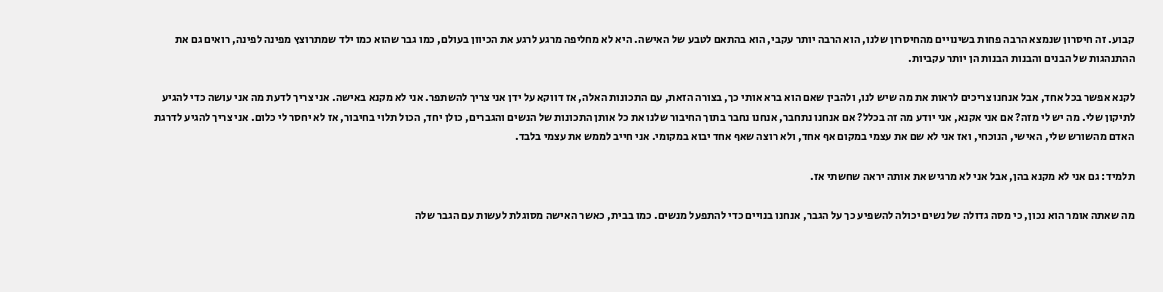קבוע. זה חיסרון שנמצא הרבה פחות בשינויים מהחיסרון שלנו, הוא הרבה יותר עקבי, הוא בהתאם לטבע של האישה. היא לא מחליפה מרגע לרגע את הכיוון בעולם, כמו גבר שהוא כמו ילד שמתרוצץ מפינה לפינה, רואים גם את ההתנהגות של הבנים והבנות הבנות הן יותר עקביות.

לקנא אפשר בכל אחד, אבל אנחנו צריכים לראות את מה שיש לנו, ולהבין שאם הוא ברא אותי כך, בצורה הזאת, עם התכונות האלה, אז דווקא על ידן אני צריך להשתפר. אני לא מקנא באישה. אני צריך לדעת מה אני עושה כדי להגיע לתיקון שלי. מה יש לי מזה? אם אני אקנא, אני יודע מה זה בכלל? אם אנחנו נתחבר, אנחנו נחבר בתוך החיבור שלנו את כל אותן התכונות של הנשים והגברים, כולן יחד, הכול תלוי בחיבור, אז לא יחסר לי כלום. אני צריך להגיע לדרגת האדם מהשורש שלי, האישי, הנוכחי, ואז אני לא שם את עצמי במקום אף אחד, ולא רוצה שאף אחד יבוא במקומי. אני חייב לממש את עצמי בלבד.

תלמיד: גם אני לא מקנא בהן, אבל אני לא מרגיש את אותה יראה שחשתי אז.

מה שאתה אומר הוא נכון, כי מסה גדולה של נשים יכולה להשפיע כך על הגבר, אנחנו בנויים כדי להתפעל מנשים. כמו בבית, כאשר האישה מסוגלת לעשות עם הגבר שלה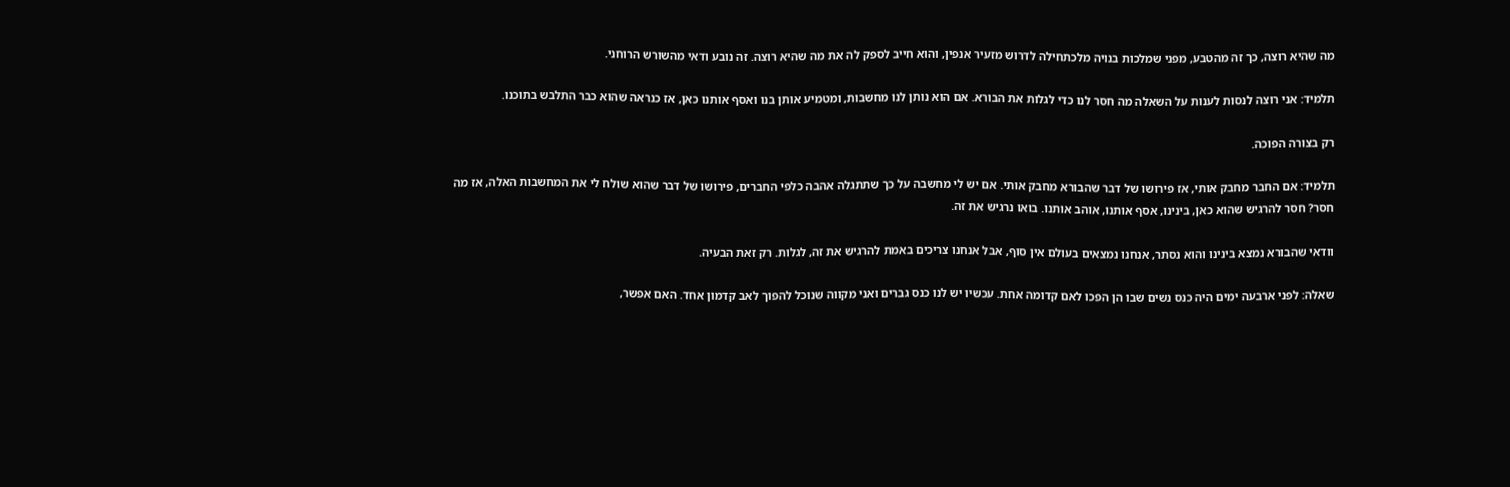מה שהיא רוצה, כך זה מהטבע, מפני שמלכות בנויה מלכתחילה לדרוש מזעיר אנפין, והוא חייב לספק לה את מה שהיא רוצה. זה נובע ודאי מהשורש הרוחני.

תלמיד: אני רוצה לנסות לענות על השאלה מה חסר לנו כדי לגלות את הבורא. אם הוא נותן לנו מחשבות, ומטמיע אותן בנו ואסף אותנו כאן, אז כנראה שהוא כבר התלבש בתוכנו.

רק בצורה הפוכה.

תלמיד: אם החבר מחבק אותי, אז פירושו של דבר שהבורא מחבק אותי. אם יש לי מחשבה על כך שתתגלה אהבה כלפי החברים, פירושו של דבר שהוא שולח לי את המחשבות האלה, אז מה חסר? חסר להרגיש שהוא כאן, בינינו, אסף אותנו, אוהב אותנו. בואו נרגיש את זה.

וודאי שהבורא נמצא בינינו והוא נסתר, אנחנו נמצאים בעולם אין סוף, אבל אנחנו צריכים באמת להרגיש את זה, לגלות. רק זאת הבעיה.

שאלה: לפני ארבעה ימים היה כנס נשים שבו הן הפכו לאם קדומה אחת. עכשיו יש לנו כנס גברים ואני מקווה שנוכל להפוך לאב קדמון אחד. האם אפשר,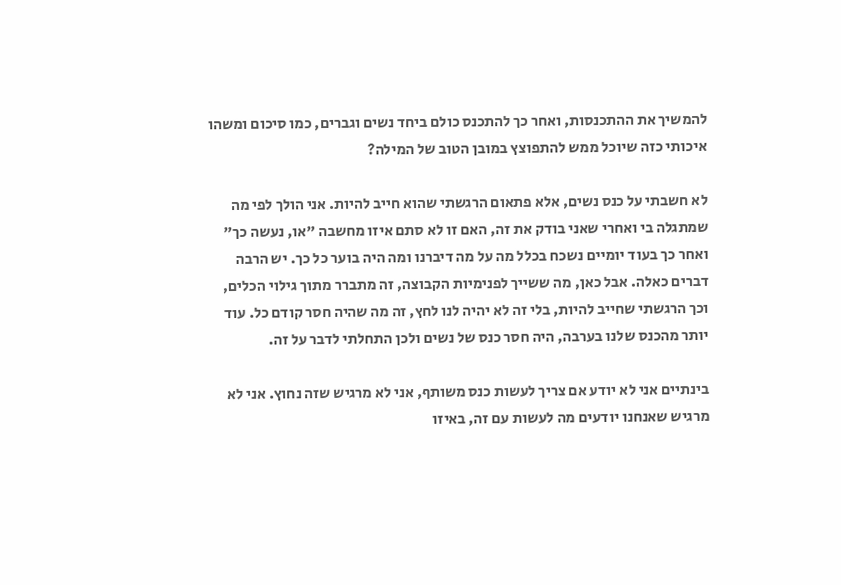להמשיך את ההתכנסות, ואחר כך להתכנס כולם ביחד נשים וגברים, כמו סיכום ומשהו איכותי כזה שיוכל ממש להתפוצץ במובן הטוב של המילה?

לא חשבתי על כנס נשים, אלא פתאום הרגשתי שהוא חייב להיות. אני הולך לפי מה שמתגלה בי ואחרי שאני בודק את זה, האם זו לא סתם איזו מחשבה "או, נעשה כך" ואחר כך בעוד יומיים נשכח בכלל מה על מה דיברנו ומה היה בוער כל כך. יש הרבה דברים כאלה. אבל כאן, מה ששייך לפנימיות הקבוצה, זה מתברר מתוך גילוי הכלים, וכך הרגשתי שחייב להיות, בלי זה לא יהיה לנו לחץ, זה מה שהיה חסר קודם כל. עוד יותר מהכנס שלנו בערבה, היה חסר כנס של נשים ולכן התחלתי לדבר על זה.

בינתיים אני לא יודע אם צריך לעשות כנס משותף, אני לא מרגיש שזה נחוץ. אני לא מרגיש שאנחנו יודעים מה לעשות עם זה, באיזו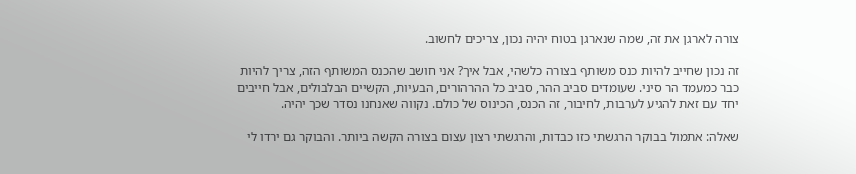צורה לארגן את זה, שמה שנארגן בטוח יהיה נכון, צריכים לחשוב.

זה נכון שחייב להיות כנס משותף בצורה כלשהי, אבל איך? אני חושב שהכנס המשותף הזה, צריך להיות כבר כמעמד הר סיני. שעומדים סביב ההר, סביב כל ההרהורים, הבעיות, הקשיים הבלבולים, אבל חייבים יחד עם זאת להגיע לערבות, לחיבור, זה הכנס, הכינוס של כולם. נקווה שאנחנו נסדר שכך יהיה.

שאלה: אתמול בבוקר הרגשתי כזו כבדות, והרגשתי רצון עצום בצורה הקשה ביותר. והבוקר גם ירדו לי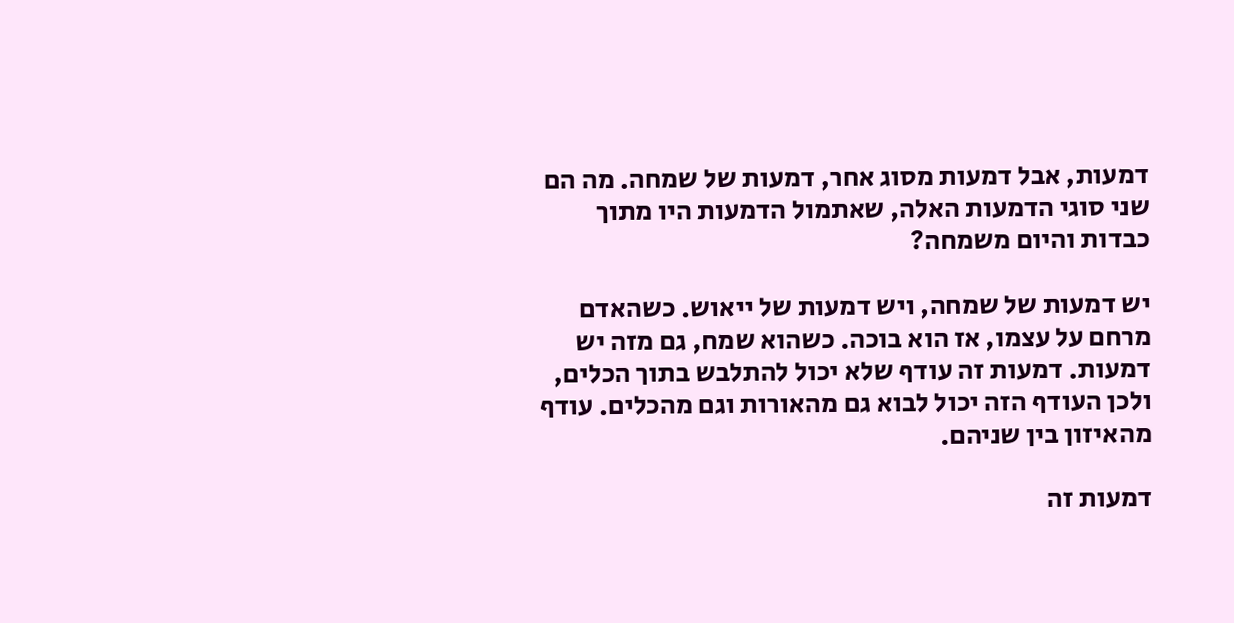דמעות, אבל דמעות מסוג אחר, דמעות של שמחה. מה הם שני סוגי הדמעות האלה, שאתמול הדמעות היו מתוך כבדות והיום משמחה?

יש דמעות של שמחה, ויש דמעות של ייאוש. כשהאדם מרחם על עצמו, אז הוא בוכה. כשהוא שמח, גם מזה יש דמעות. דמעות זה עודף שלא יכול להתלבש בתוך הכלים, ולכן העודף הזה יכול לבוא גם מהאורות וגם מהכלים. עודף מהאיזון בין שניהם.

דמעות זה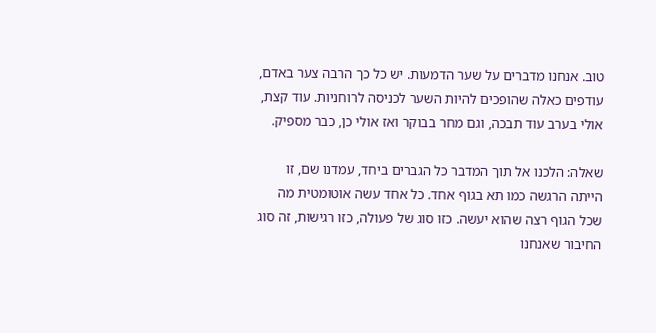טוב. אנחנו מדברים על שער הדמעות. יש כל כך הרבה צער באדם, עודפים כאלה שהופכים להיות השער לכניסה לרוחניות. עוד קצת, אולי בערב עוד תבכה, וגם מחר בבוקר ואז אולי כן, כבר מספיק.

שאלה: הלכנו אל תוך המדבר כל הגברים ביחד, עמדנו שם, זו הייתה הרגשה כמו תא בגוף אחד. כל אחד עשה אוטומטית מה שכל הגוף רצה שהוא יעשה. כזו סוג של פעולה, כזו רגישות, זה סוג החיבור שאנחנו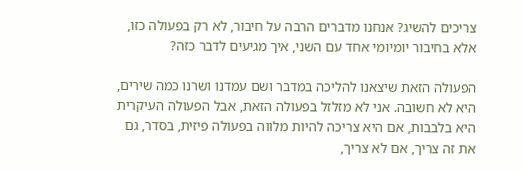צריכים להשיג? אנחנו מדברים הרבה על חיבור, לא רק בפעולה כזו, אלא בחיבור יומיומי אחד עם השני, איך מגיעים לדבר כזה?

הפעולה הזאת שיצאנו להליכה במדבר ושם עמדנו ושרנו כמה שירים, היא לא חשובה. אני לא מזלזל בפעולה הזאת, אבל הפעולה העיקרית היא בלבבות, אם היא צריכה להיות מלוּוה בפעולה פיזית, בסדר, גם את זה צריך, אם לא צריך,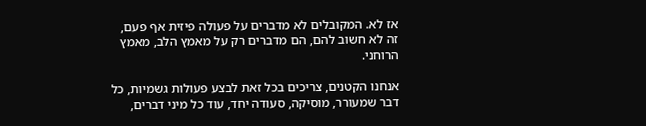אז לא. המקובלים לא מדברים על פעולה פיזית אף פעם, זה לא חשוב להם, הם מדברים רק על מאמץ הלב, מאמץ הרוחני.

אנחנו הקטנים, צריכים בכל זאת לבצע פעולות גשמיות, כל דבר שמעורר, מוסיקה, סעודה יחד, עוד כל מיני דברים,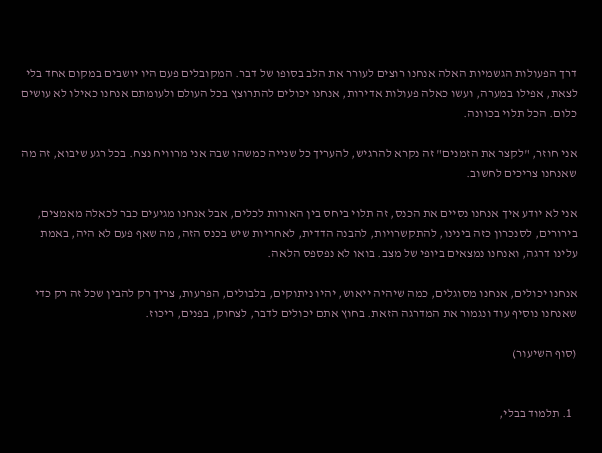דרך הפעולות הגשמיות האלה אנחנו רוצים לעורר את הלב בסופו של דבר. המקובלים פעם היו יושבים במקום אחד בלי לצאת, אפילו במערה, ועשו כאלה פעולות אדירות, אנחנו יכולים להתרוצץ בכל העולם ולעומתם אנחנו כאילו לא עושים כלום. הכל תלוי בכוונה.

אני חוזר, "לקצר את הזמנים" זה נקרא להרגיש, להעריך כל שנייה כמשהו שבה אני מרוויח נצח. בכל רגע שיבוא, זה מה שאנחנו צריכים לחשוב.

אני לא יודע איך אנחנו נסיים את הכנס, זה תלוי ביחס בין האורות לכלים, אבל אנחנו מגיעים כבר לכאלה מאמצים, בירורים, לסנכרון כזה בינינו, להתקשרויות, להבנה הדדית, לאחריות שיש בכנס הזה, מה שאף פעם לא היה, באמת עלינו דרגה, ואנחנו נמצאים ביופי של מצב. בואו לא נפספס הלאה.

אנחנו יכולים, אנחנו מסוגלים, כמה שיהיה ייאוש, יהיו ניתוקים, בלבולים, הפרעות, צריך רק להבין שכל זה רק כדי שאנחנו נוסיף עוד ונגמור את המדרגה הזאת. בחוץ אתם יכולים לדבר, לצחוק, בפנים, ריכוז.

(סוף השיעור)


  1. תלמוד בבלי,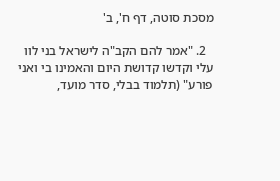מסכת סוטה, דף ח', ב'

  2. "אמר להם הקב"ה לישראל בני לוו עלי וקדשו קדושת היום והאמינו בי ואני פורע" (תלמוד בבלי, סדר מועד,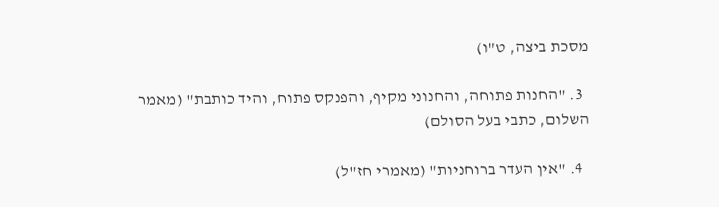מסכת ביצה, ט"ו)

  3. "החנות פתוחה, והחנוני מקיף, והפנקס פתוח, והיד כותבת" (מאמר השלום, כתבי בעל הסולם)

  4. "אין העדר ברוחניות" (מאמרי חז"ל)